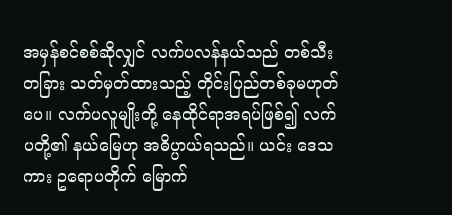အမှန်စင်စစ်ဆိုလျှင် လက်ပလန်နယ်သည် တစ်သီး တခြား သတ်မှတ်ထားသည့် တိုင်းပြည်တစ်ခုမဟုတ်ပေ။ လက်ပလူမျိုးတို့ နေထိုင်ရာအရပ်ဖြစ်၍ လက်ပတို့၏ နယ်မြေဟု အဓိပ္ပာယ်ရသည်။ ယင်း ဒေသကား ဥရောပတိုက် မြောက်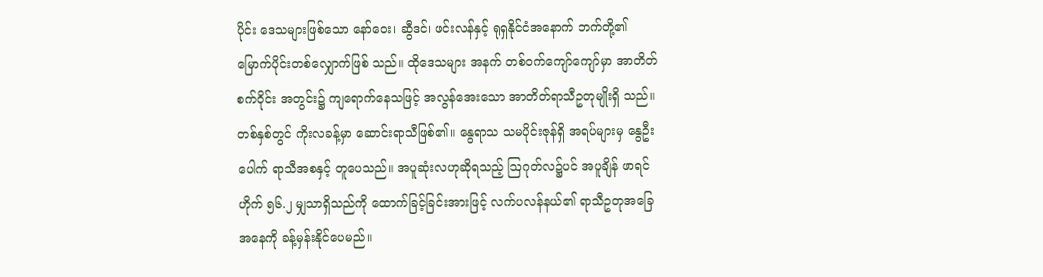ပိုင်း ဒေသများဖြစ်သော နော်ဝေး၊ ဆွီဒင်၊ ဖင်းလန်နှင့် ရုရှနိုင်ငံအနောက် ဘက်တို့၏ မြောက်ပိုင်းတစ်လျှောက်ဖြစ် သည်။ ထိုဒေသများ အနက် တစ်ဝက်ကျော်ကျော်မှာ အာတိတ်စက်ဝိုင်း အတွင်း၌ ကျရောက်နေသဖြင့် အလွန်အေးသော အာတိတ်ရာသီဥတုမျိုးရှိ သည်။ တစ်နှစ်တွင် ကိုးလခန့်မှာ ဆောင်းရာသီဖြစ်၏။ နွေရာသ သမပိုင်းဇုန်ရှိ အရပ်များမှ နွေဦးပေါက် ရာသီအစနှင့် တူပေသည်။ အပူဆုံးလဟုဆိုရသည့် ဩဂုတ်လ၌ပင် အပူချိန် ဖာရင်ဟိုက် ၅၆.၂ မျှသာရှိသည်ကို ထောက်ခြင့်ခြင်းအားဖြင့် လက်ပလန်နယ်၏ ရာသီဥတုအခြေအနေကို ခန့်မှန်းနိုင်ပေမည်။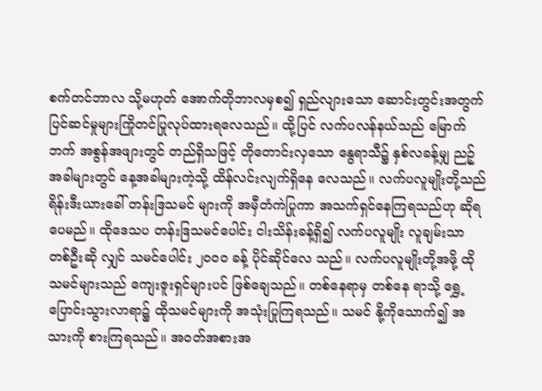စက်တင်ဘာလ သို့မဟုတ် အောက်တိုဘာလမှစ၍ ရှည်လျားသော ဆောင်းတွင်းအတွက် ပြင်ဆင်မှုများကြိုတင်ပြုလုပ်ထားရလေသည်။ ထို့ပြင် လက်ပလန်နယ်သည် မြောက်ဘက် အစွန်အဖျားတွင် တည်ရှိသဖြင့် တိုတောင်းလှသော နွေရာသီ၌ နှစ်လခန့်မျှ ညဉ့်အခါများတွင် နေ့အခါများကဲ့သို့ ထိန်လင်းလျက်ရှိနေ လေသည်။ လက်ပလူမျိုးတို့သည် ရိန်းဒီးယားခေါ် တန်းဒြသမင် များကို အမှီတံကဲပြုကာ အသက်ရှင်နေကြရသည်ဟု ဆိုရပေမည်။ ထိုဒေသပ တန်းဒြသမင်ပေါင်း ငါးသိန်းခန့်ရှိ၍ လက်ပလူမျိုး လူချမ်းသာတစ်ဦးဆို လျှင် သမင်ပေါင်း ၂ဝဝဝ ခန့် ပိုင်ဆိုင်လေ သည်။ လက်ပလူမျိုးတို့အဖို့ ထိုသမင်များသည် ကျေးဇူးရှင်များပင် ဖြစ်ချေသည်။ တစ်နေရာမှ တစ်နေ ရာသို့ ရွှေ့ပြောင်းသွားလာရာ၌ ထိုသမင်များကို အသုံးပြုကြရသည်။ သမင် နို့ကိုသောက်၍ အသားကို စားကြရသည်။ အဝတ်အစားအ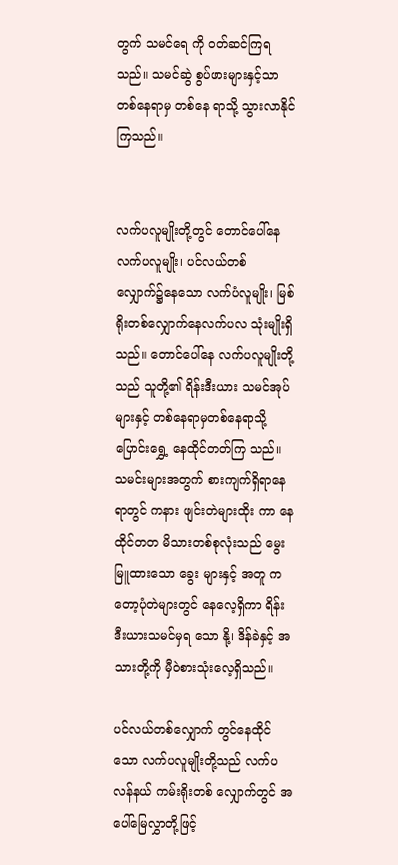တွက် သမင်ရေ ကို ဝတ်ဆင်ကြရသည်။ သမင်ဆွဲ စွပ်ဖားများနှင့်သာ တစ်နေရာမှ တစ်နေ ရာသို့ သွားလာနိုင်ကြသည်။


လက်ပလူမျိုးတို့တွင် တောင်ပေါ်နေ လက်ပလူမျိုး၊ ပင်လယ်တစ် လျှောက်၌နေသော လက်ပံလူမျိုး၊ မြစ်ရိုးတစ်လျှောက်နေလက်ပလ သုံးမျိုးရှိသည်။ တောင်ပေါ်နေ လက်ပလူမျိုးတို့သည် သူတို့၏ ရိန်းဒီးယား သမင်အုပ်များနှင့် တစ်နေရာမှတစ်နေရာသို့ ပြောင်းရွှေ့ နေထိုင်တတ်ကြ သည်။ သမင်းများအတွက် စားကျက်ရှိရာနေရာတွင် ကနား ဖျင်းတဲများထိုး ကာ နေထိုင်တတ မိသားတစ်စုလုံးသည် မွေးမြူထားသော ခွေး များနှင့် အတူ ကတော့ပုံတဲများတွင် နေလေ့ရှိကာ ရိန်းဒီးယားသမင်မှရ သော နို့၊ ဒိန်ခဲနှင့် အသားတို့ကို မှီဝဲစားသုံးလေ့ရှိသည်။

ပင်လယ်တစ်လျှောက် တွင်နေထိုင်သော လက်ပလူမျိုးတို့သည် လက်ပလန်နယ် ကမ်းရိုးတစ် လျှောက်တွင် အပေါ်မြေလွှာတို့ဖြင့်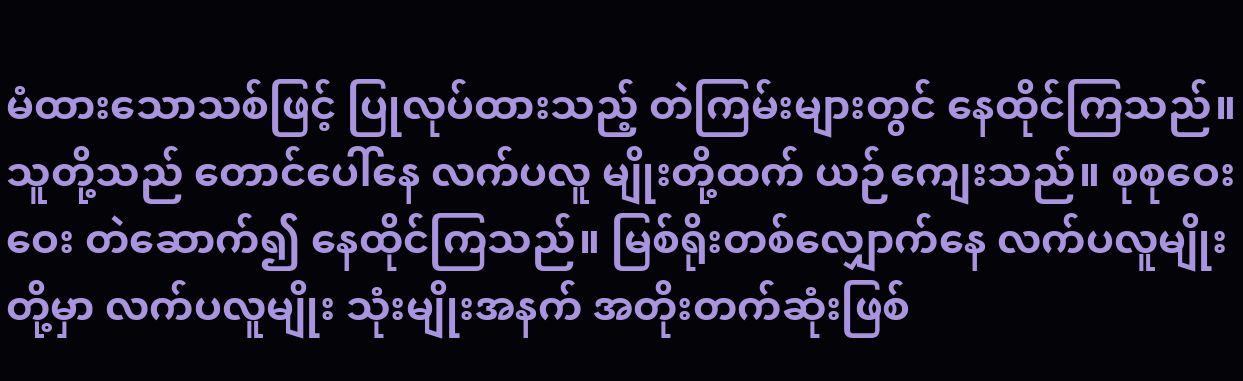မံထားသောသစ်ဖြင့် ပြုလုပ်ထားသည့် တဲကြမ်းများတွင် နေထိုင်ကြသည်။ သူတို့သည် တောင်ပေါ်နေ လက်ပလူ မျိုးတို့ထက် ယဉ်ကျေးသည်။ စုစုဝေးဝေး တဲဆောက်၍ နေထိုင်ကြသည်။ မြစ်ရိုးတစ်လျှောက်နေ လက်ပလူမျိုးတို့မှာ လက်ပလူမျိုး သုံးမျိုးအနက် အတိုးတက်ဆုံးဖြစ်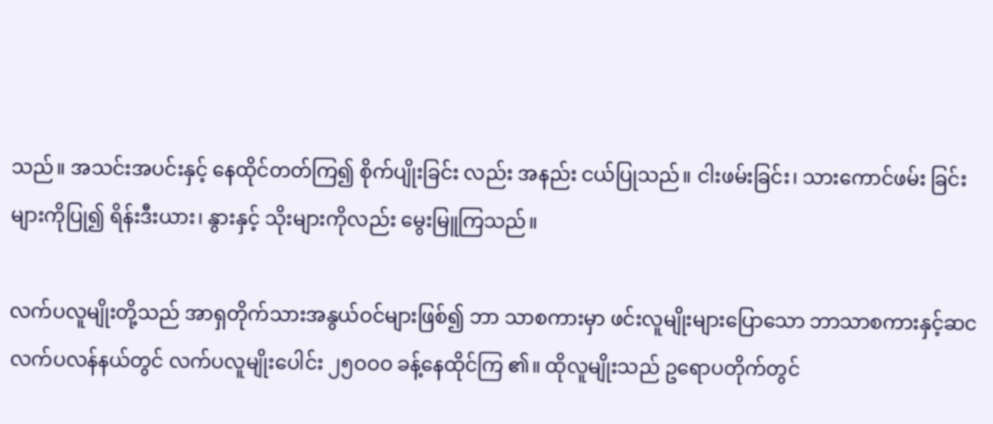သည်။ အသင်းအပင်းနှင့် နေထိုင်တတ်ကြ၍ စိုက်ပျိုးခြင်း လည်း အနည်း ငယ်ပြုသည်။ ငါးဖမ်းခြင်း၊ သားကောင်ဖမ်း ခြင်းများကိုပြု၍ ရိန်းဒီးယား၊ နွားနှင့် သိုးများကိုလည်း မွေးမြူကြသည်။

လက်ပလူမျိုးတို့သည် အာရှတိုက်သားအနွယ်ဝင်များဖြစ်၍ ဘာ သာစကားမှာ ဖင်းလူမျိုးများပြောသော ဘာသာစကားနှင့်ဆင လက်ပလန်နယ်တွင် လက်ပလူမျိုးပေါင်း ၂၅ဝဝဝ ခန့်နေထိုင်ကြ ၏။ ထိုလူမျိုးသည် ဥရောပတိုက်တွင်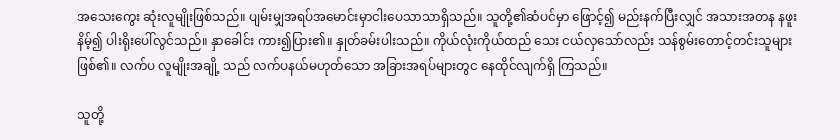အသေးကွေး ဆုံးလူမျိုးဖြစ်သည်။ ပျမ်းမျှအရပ်အမောင်းမှာငါးပေသာသာရှိသည်။ သူတို့၏ဆံပင်မှာ ဖြောင့်၍ မည်းနက်ပြီးလျှင် အသားအတန နဖူးနိမ့်၍ ပါးရိုးပေါ်လွင်သည်။ နှာခေါင်း ကား၍ပြား၏။ နှုတ်ခမ်းပါးသည်။ ကိုယ်လုံးကိုယ်ထည် သေး ငယ်လှသော်လည်း သန်စွမ်းတောင့်တင်းသူများဖြစ်၏။ လက်ပ လူမျိုးအချို့ သည် လက်ပနယ်မဟုတ်သော အခြားအရပ်များတွင နေထိုင်လျက်ရှိ ကြသည်။

သူတို့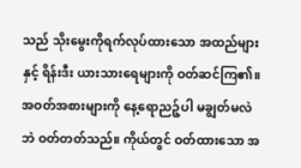သည် သိုးမွေးကိုရက်လုပ်ထားသော အထည်များနှင့် ရိန်းဒီး ယားသားရေများကို ဝတ်ဆင်ကြ၏။ အဝတ်အစားများကို နေ့ရောညဉ့်ပါ မချွတ်မလဲဘဲ ဝတ်တတ်သည်။ ကိုယ်တွင် ဝတ်ထားသော အ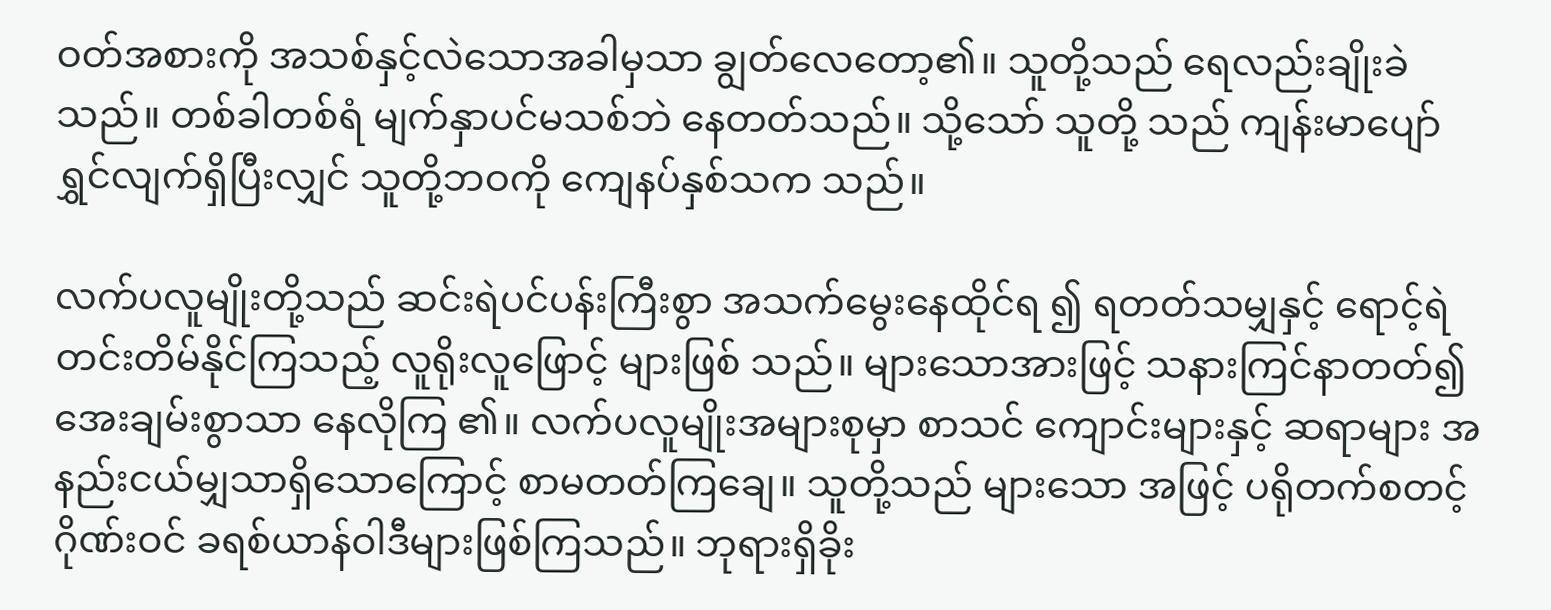ဝတ်အစားကို အသစ်နှင့်လဲသောအခါမှသာ ချွတ်လေတော့၏။ သူတို့သည် ရေလည်းချိုးခဲ သည်။ တစ်ခါတစ်ရံ မျက်နှာပင်မသစ်ဘဲ နေတတ်သည်။ သို့သော် သူတို့ သည် ကျန်းမာပျော်ရွှင်လျက်ရှိပြီးလျှင် သူတို့ဘဝကို ကျေနပ်နှစ်သက သည်။

လက်ပလူမျိုးတို့သည် ဆင်းရဲပင်ပန်းကြီးစွာ အသက်မွေးနေထိုင်ရ ၍ ရတတ်သမျှနှင့် ရောင့်ရဲတင်းတိမ်နိုင်ကြသည့် လူရိုးလူဖြောင့် များဖြစ် သည်။ များသောအားဖြင့် သနားကြင်နာတတ်၍ အေးချမ်းစွာသာ နေလိုကြ ၏။ လက်ပလူမျိုးအများစုမှာ စာသင် ကျောင်းများနှင့် ဆရာများ အနည်းငယ်မျှသာရှိသောကြောင့် စာမတတ်ကြချေ။ သူတို့သည် များသော အဖြင့် ပရိုတက်စတင့် ဂိုဏ်းဝင် ခရစ်ယာန်ဝါဒီများဖြစ်ကြသည်။ ဘုရားရှိခိုး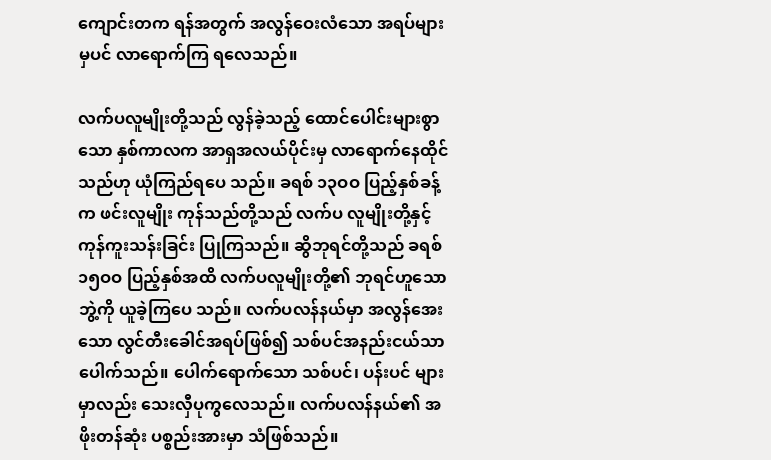ကျောင်းတက ရန်အတွက် အလွန်ဝေးလံသော အရပ်များမှပင် လာရောက်ကြ ရလေသည်။

လက်ပလူမျိုးတို့သည် လွန်ခဲ့သည့် ထောင်ပေါင်းများစွာသော နှစ်ကာလက အာရှအလယ်ပိုင်းမှ လာရောက်နေထိုင်သည်ဟု ယုံကြည်ရပေ သည်။ ခရစ် ၁၃ဝဝ ပြည့်နှစ်ခန့်က ဖင်းလူမျိုး ကုန်သည်တို့သည် လက်ပ လူမျိုးတို့နှင့် ကုန်ကူးသန်းခြင်း ပြုကြသည်။ ဆွိဘုရင်တို့သည် ခရစ် ၁၅ဝဝ ပြည့်နှစ်အထိ လက်ပလူမျိုးတို့၏ ဘုရင်ဟူသောဘွဲ့ကို ယူခဲ့ကြပေ သည်။ လက်ပလန်နယ်မှာ အလွန်အေးသော လွင်တီးခေါင်အရပ်ဖြစ်၍ သစ်ပင်အနည်းငယ်သာပေါက်သည်။ ပေါက်ရောက်သော သစ်ပင်၊ ပန်းပင် များမှာလည်း သေးလှီပုကွလေသည်။ လက်ပလန်နယ်၏ အဖိုးတန်ဆုံး ပစ္စည်းအားမှာ သံဖြစ်သည်။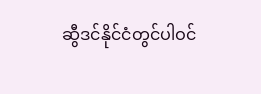ဆွီဒင်နိုင်ငံတွင်ပါဝင်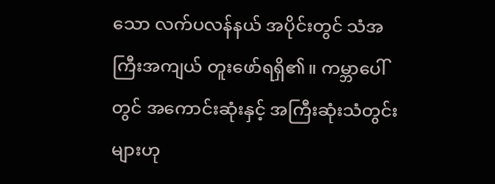သော လက်ပလန်နယ် အပိုင်းတွင် သံအကြီးအကျယ် တူးဖော်ရရှိ၏။ ကမ္ဘာပေါ်တွင် အကောင်းဆုံးနှင့် အကြီးဆုံးသံတွင်းများဟု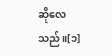ဆိုလေသည်။[၁]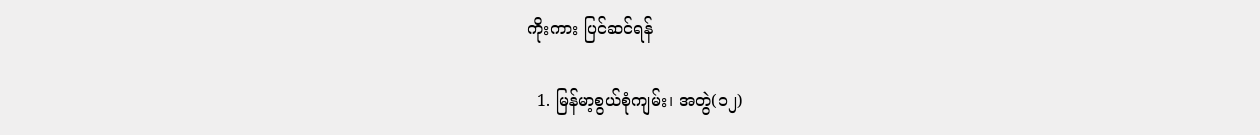ကိုးကား ပြင်ဆင်ရန်

  1. မြန်မာ့စွယ်စုံကျမ်း၊ အတွဲ(၁၂)